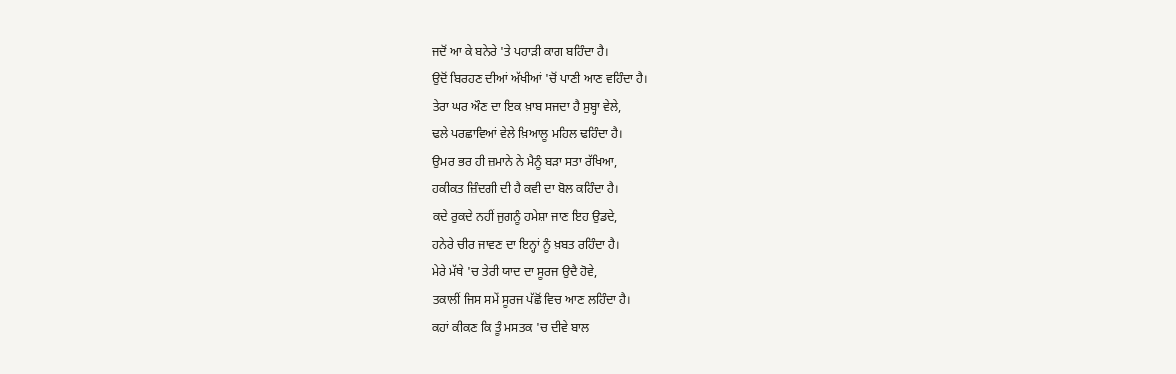ਜਦੋਂ ਆ ਕੇ ਬਨੇਰੇ 'ਤੇ ਪਹਾੜੀ ਕਾਗ ਬਹਿੰਦਾ ਹੈ।
ਉਦੋਂ ਬਿਰਹਣ ਦੀਆਂ ਅੱਖੀਆਂ 'ਚੋਂ ਪਾਣੀ ਆਣ ਵਹਿੰਦਾ ਹੈ।
ਤੇਰਾ ਘਰ ਔਣ ਦਾ ਇਕ ਖ਼ਾਬ ਸਜਦਾ ਹੈ ਸੁਬ੍ਹਾ ਵੇਲੇ,
ਢਲੇ ਪਰਛਾਵਿਆਂ ਵੇਲੇ ਖ਼ਿਆਲੂ ਮਹਿਲ ਢਹਿੰਦਾ ਹੈ।
ਉਮਰ ਭਰ ਹੀ ਜ਼ਮਾਨੇ ਨੇ ਮੈਨੂੰ ਬੜਾ ਸਤਾ ਰੱਖਿਆ,
ਹਕੀਕਤ ਜ਼ਿੰਦਗੀ ਦੀ ਹੈ ਕਵੀ ਦਾ ਬੋਲ ਕਹਿੰਦਾ ਹੈ।
ਕਦੇ ਰੁਕਦੇ ਨਹੀਂ ਜੁਗਨੂੰ ਹਮੇਸ਼ਾ ਜਾਣ ਇਹ ਉਡਦੇ,
ਹਨੇਰੇ ਚੀਰ ਜਾਵਣ ਦਾ ਇਨ੍ਹਾਂ ਨੂੰ ਖ਼ਬਤ ਰਹਿੰਦਾ ਹੈ।
ਮੇਰੇ ਮੱਥੇ 'ਚ ਤੇਰੀ ਯਾਦ ਦਾ ਸੂਰਜ ਉਦੈ ਹੋਵੇ,
ਤਕਾਲੀਂ ਜਿਸ ਸਮੇਂ ਸੂਰਜ ਪੱਛੋਂ ਵਿਚ ਆਣ ਲਹਿੰਦਾ ਹੈ।
ਕਹਾਂ ਕੀਕਣ ਕਿ ਤੂੰ ਮਸਤਕ 'ਚ ਦੀਵੇ ਬਾਲ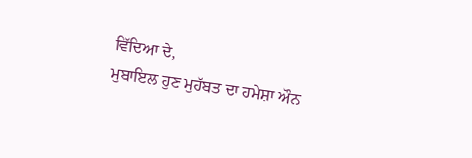ਵਿੱਦਿਆ ਦੇ,
ਮੁਬਾਇਲ ਹੁਣ ਮੁਹੱਬਤ ਦਾ ਹਮੇਸ਼ਾ ਔਨ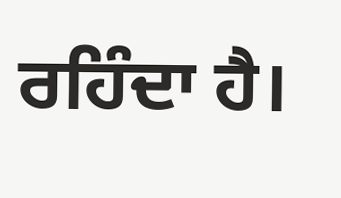ਰਹਿੰਦਾ ਹੈ।